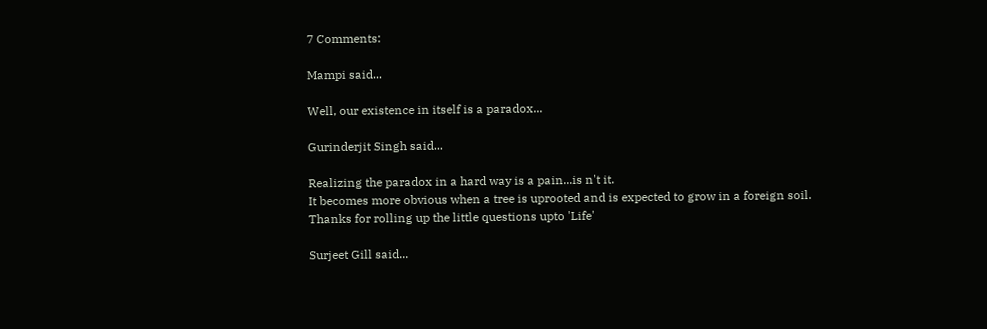7 Comments:

Mampi said...

Well, our existence in itself is a paradox...

Gurinderjit Singh said...

Realizing the paradox in a hard way is a pain...is n't it.
It becomes more obvious when a tree is uprooted and is expected to grow in a foreign soil.
Thanks for rolling up the little questions upto 'Life'

Surjeet Gill said...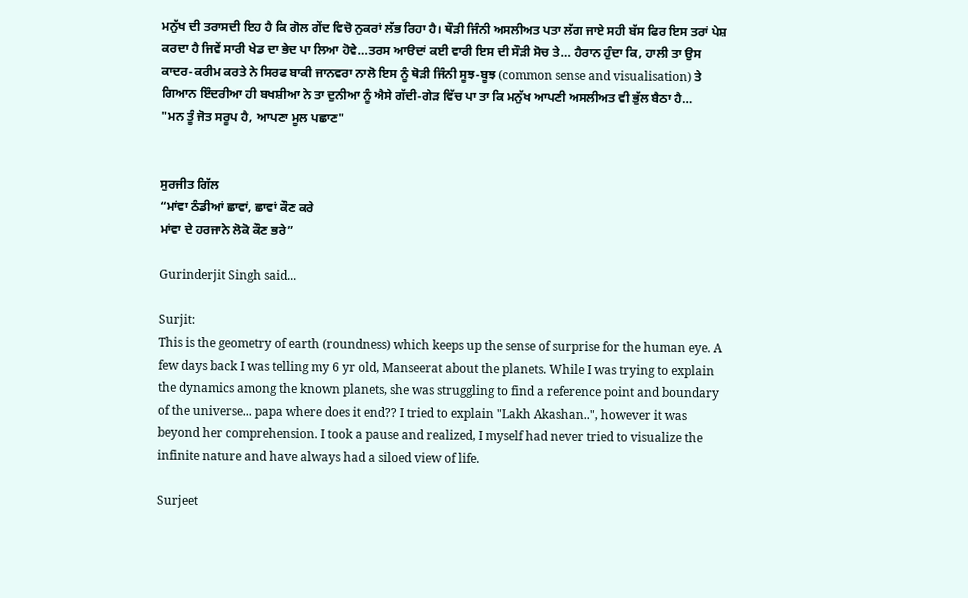ਮਨੁੱਖ ਦੀ ਤਰਾਸਦੀ ਇਹ ਹੈ ਕਿ ਗੋਲ ਗੇਂਦ ਵਿਚੋ ਨੁਕਰਾਂ ਲੱਭ ਰਿਹਾ ਹੈ। ਥੌੜੀ ਜਿੰਨੀ ਅਸਲੀਅਤ ਪਤਾ ਲੱਗ ਜਾਏ ਸਹੀ ਬੱਸ ਫਿਰ ਇਸ ਤਰਾਂ ਪੇਸ਼ ਕਰਦਾ ਹੈ ਜਿਵੇਂ ਸਾਰੀ ਖੇਡ ਦਾ ਭੇਦ ਪਾ ਲਿਆ ਹੋਵੇ…ਤਰਸ ਆੳਦਾਂ ਕਈ ਵਾਰੀ ਇਸ ਦੀ ਸੌੜੀ ਸੋਚ ਤੇ… ਹੈਰਾਨ ਹੁੰਦਾ ਕਿ, ਹਾਲੀ ਤਾ ਉਸ ਕਾਦਰ-ਕਰੀਮ ਕਰਤੇ ਨੇ ਸਿਰਫ ਬਾਕੀ ਜਾਨਵਰਾ ਨਾਲੋ ਇਸ ਨੂੰ ਥੋੜੀ ਜਿੰਨੀ ਸੂਝ-ਬੂਝ (common sense and visualisation) ਤੇ ਗਿਆਨ ਇੰਦਰੀਆ ਹੀ ਬਖਸ਼ੀਆ ਨੇ ਤਾ ਦੁਨੀਆ ਨੂੰ ਐਸੇ ਗੱਦੀ-ਗੇੜ ਵਿੱਚ ਪਾ ਤਾ ਕਿ ਮਨੁੱਖ ਆਪਣੀ ਅਸਲੀਅਤ ਵੀ ਭੁੱਲ ਬੈਠਾ ਹੈ…
"ਮਨ ਤੂੰ ਜੋਤ ਸਰੂਪ ਹੈ, ਆਪਣਾ ਮੂਲ ਪਛਾਣ"


ਸੁਰਜੀਤ ਗਿੱਲ
“ਮਾਂਵਾ ਠੰਡੀਆਂ ਛਾਵਾਂ, ਛਾਵਾਂ ਕੌਣ ਕਰੇ
ਮਾਂਵਾ ਦੇ ਹਰਜਾਨੇ ਲੋਕੋ ਕੌਣ ਭਰੇ”

Gurinderjit Singh said...

Surjit:
This is the geometry of earth (roundness) which keeps up the sense of surprise for the human eye. A few days back I was telling my 6 yr old, Manseerat about the planets. While I was trying to explain the dynamics among the known planets, she was struggling to find a reference point and boundary of the universe... papa where does it end?? I tried to explain "Lakh Akashan..", however it was beyond her comprehension. I took a pause and realized, I myself had never tried to visualize the infinite nature and have always had a siloed view of life.

Surjeet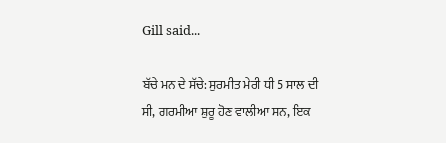Gill said...

ਬੱਚੇ ਮਨ ਦੇ ਸੱਚੇ: ਸੁਰਮੀਤ ਮੇਰੀ ਧੀ 5 ਸਾਲ ਦੀ ਸੀ, ਗਰਮੀਆ ਸ਼ੁਰੂ ਹੋਣ ਵਾਲੀਆ ਸਨ, ਇਕ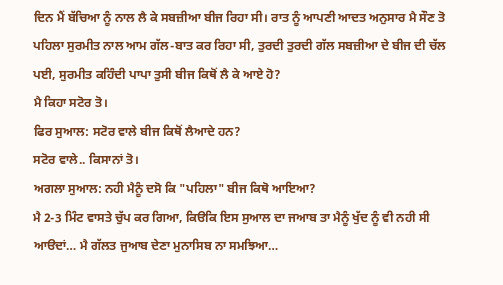ਦਿਨ ਮੈਂ ਬੱਚਿਆ ਨੂੰ ਨਾਲ ਲੈ ਕੇ ਸਬਜ਼ੀਆ ਬੀਜ ਰਿਹਾ ਸੀ। ਰਾਤ ਨੂੰ ਆਪਣੀ ਆਦਤ ਅਨੁਸਾਰ ਮੈ ਸੌਣ ਤੋ ਪਹਿਲਾ ਸੁਰਮੀਤ ਨਾਲ ਆਮ ਗੱਲ-ਬਾਤ ਕਰ ਰਿਹਾ ਸੀ, ਤੁਰਦੀ ਤੁਰਦੀ ਗੱਲ ਸਬਜ਼ੀਆ ਦੇ ਬੀਜ ਦੀ ਚੱਲ ਪਈ, ਸੁਰਮੀਤ ਕਹਿੰਦੀ ਪਾਪਾ ਤੁਸੀ ਬੀਜ ਕਿਥੋਂ ਲੈ ਕੇ ਆਏ ਹੋ?
ਮੈ ਕਿਹਾ ਸਟੋਰ ਤੋ।
ਫਿਰ ਸੁਆਲ: ਸਟੋਰ ਵਾਲੇ ਬੀਜ ਕਿਥੋਂ ਲੈਆਦੇ ਹਨ?
ਸਟੋਰ ਵਾਲੇ.. ਕਿਸਾਨਾਂ ਤੋ।
ਅਗਲਾ ਸੁਆਲ: ਨਹੀ ਮੈਨੂੰ ਦਸੋ ਕਿ "ਪਹਿਲਾ" ਬੀਜ ਕਿਥੋ ਆਇਆ?
ਮੈ 2-3 ਮਿੰਟ ਵਾਸਤੇ ਚੁੱਪ ਕਰ ਗਿਆ, ਕਿੳਕਿ ਇਸ ਸੁਆਲ ਦਾ ਜਆਬ ਤਾ ਮੈਨੂੰ ਖੁੱਦ ਨੂੰ ਵੀ ਨਹੀ ਸੀ ਆੳਦਾਂ… ਮੈ ਗੱਲਤ ਜੁਆਬ ਦੇਣਾ ਮੁਨਾਸਿਬ ਨਾ ਸਮਝਿਆ…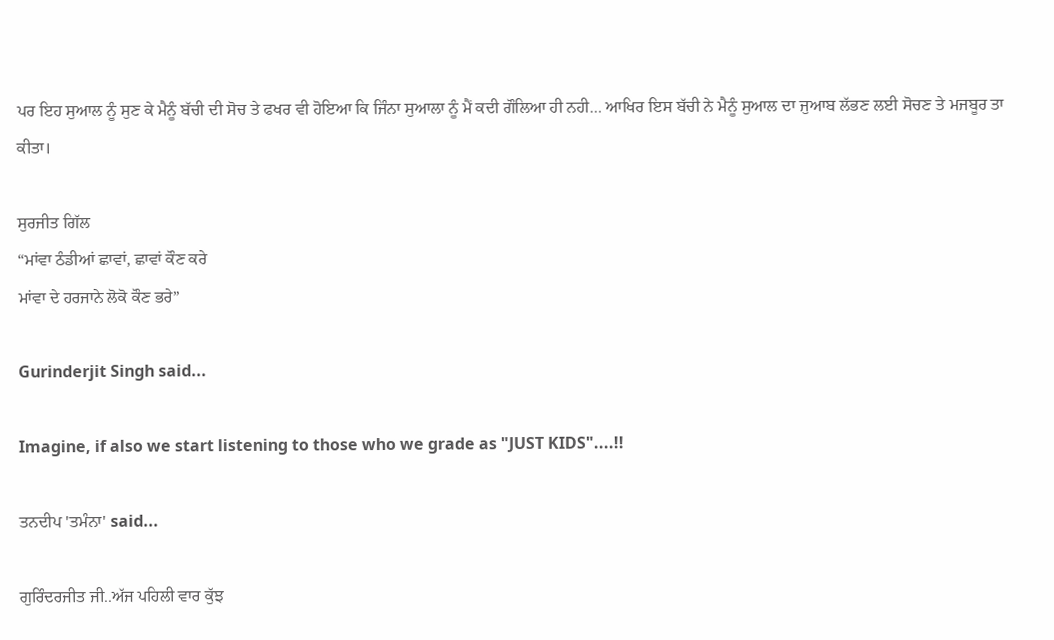ਪਰ ਇਹ ਸੁਆਲ ਨੂੰ ਸੁਣ ਕੇ ਮੈਨੂੰ ਬੱਚੀ ਦੀ ਸੋਚ ਤੇ ਫਖਰ ਵੀ ਹੋਇਆ ਕਿ ਜਿੰਨਾ ਸੁਆਲਾ ਨੂੰ ਮੈਂ ਕਦੀ ਗੌਲਿਆ ਹੀ ਨਹੀ… ਆਖਿਰ ਇਸ ਬੱਚੀ ਨੇ ਮੈਨੂੰ ਸੁਆਲ ਦਾ ਜੁਆਬ ਲੱਭਣ ਲਈ ਸੋਚਣ ਤੇ ਮਜਬੂਰ ਤਾ ਕੀਤਾ।

ਸੁਰਜੀਤ ਗਿੱਲ
“ਮਾਂਵਾ ਠੰਡੀਆਂ ਛਾਵਾਂ, ਛਾਵਾਂ ਕੌਣ ਕਰੇ
ਮਾਂਵਾ ਦੇ ਹਰਜਾਨੇ ਲੋਕੋ ਕੌਣ ਭਰੇ”

Gurinderjit Singh said...

Imagine, if also we start listening to those who we grade as "JUST KIDS"....!!

ਤਨਦੀਪ 'ਤਮੰਨਾ' said...

ਗੁਰਿੰਦਰਜੀਤ ਜੀ..ਅੱਜ ਪਹਿਲੀ ਵਾਰ ਕੁੱਝ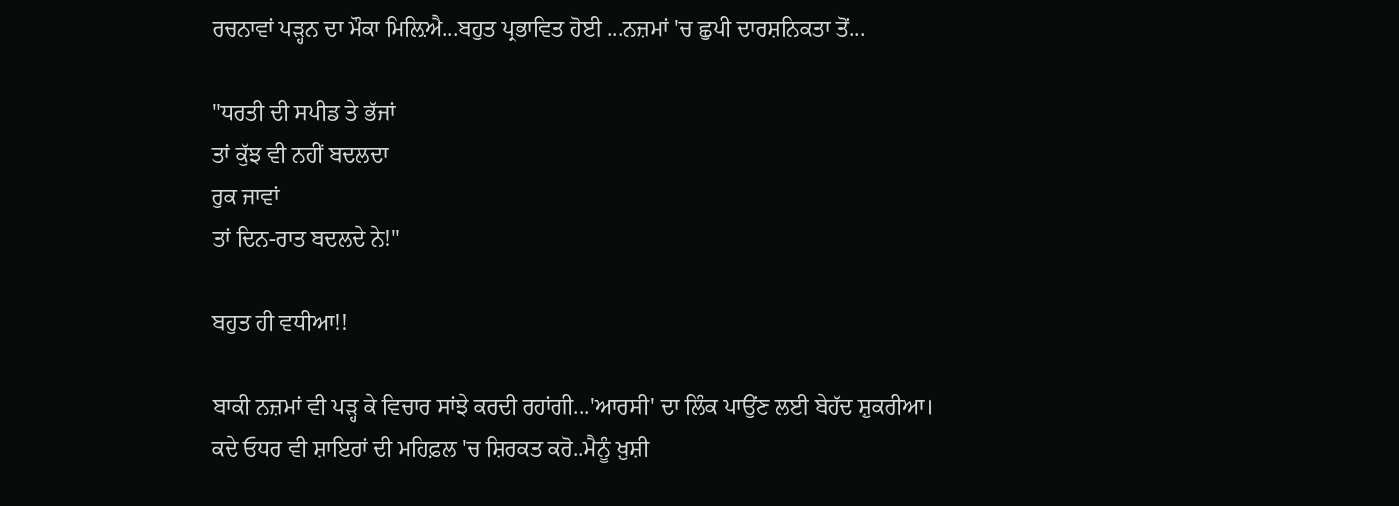ਰਚਨਾਵਾਂ ਪੜ੍ਹਨ ਦਾ ਮੌਕਾ ਮਿਲ਼ਿਐ...ਬਹੁਤ ਪ੍ਰਭਾਵਿਤ ਹੋਈ ...ਨਜ਼ਮਾਂ 'ਚ ਛੁਪੀ ਦਾਰਸ਼ਨਿਕਤਾ ਤੋਂ...

"ਧਰਤੀ ਦੀ ਸਪੀਡ ਤੇ ਭੱਜਾਂ
ਤਾਂ ਕੁੱਝ ਵੀ ਨਹੀਂ ਬਦਲਦਾ
ਰੁਕ ਜਾਵਾਂ
ਤਾਂ ਦਿਨ-ਰਾਤ ਬਦਲਦੇ ਨੇ!"

ਬਹੁਤ ਹੀ ਵਧੀਆ!!

ਬਾਕੀ ਨਜ਼ਮਾਂ ਵੀ ਪੜ੍ਹ ਕੇ ਵਿਚਾਰ ਸਾਂਝੇ ਕਰਦੀ ਰਹਾਂਗੀ...'ਆਰਸੀ' ਦਾ ਲਿੰਕ ਪਾਉਂਣ ਲਈ ਬੇਹੱਦ ਸ਼ੁਕਰੀਆ। ਕਦੇ ਓਧਰ ਵੀ ਸ਼ਾਇਰਾਂ ਦੀ ਮਹਿਫ਼ਲ 'ਚ ਸ਼ਿਰਕਤ ਕਰੋ..ਮੈਨੂੰ ਖ਼ੁਸ਼ੀ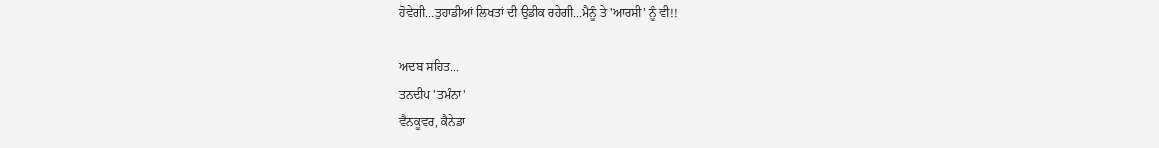ਹੋਵੇਗੀ...ਤੁਹਾਡੀਆਂ ਲਿਖਤਾਂ ਦੀ ਉਡੀਕ ਰਹੇਗੀ...ਮੈਨੂੰ ਤੇ 'ਆਰਸੀ' ਨੂੰ ਵੀ!!

ਅਦਬ ਸਹਿਤ...
ਤਨਦੀਪ 'ਤਮੰਨਾ'
ਵੈਨਕੂਵਰ, ਕੈਨੇਡਾ